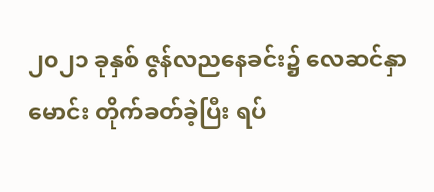၂၀၂၁ ခုနှစ် ဇွန်လညနေခင်း၌ လေဆင်နှာမောင်း တိုက်ခတ်ခဲ့ပြီး ရပ်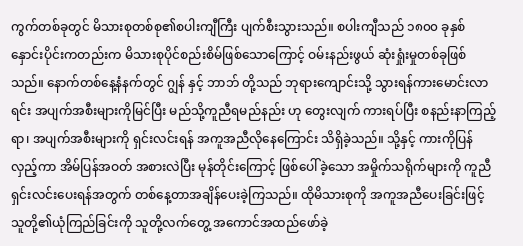ကွက်တစ်ခုတွင် မိသားစုတစ်စု၏စပါးကျီကြီး ပျက်စီးသွားသည်။ စပါးကျီသည် ၁၈၀၀ ခုနှစ်နှောင်းပိုင်းကတည်းက မိသားစုပိုင်စည်းစိမ်ဖြစ်သောကြောင့် ဝမ်းနည်းဖွယ် ဆုံးရှုံးမှုတစ်ခုဖြစ်သည်။ နောက်တစ်နေ့နံနက်တွင် ဂျွန် နှင့် ဘာဘ် တို့သည် ဘုရားကျောင်းသို့ သွားရန်ကားမောင်းလာရင်း အပျက်အစီးများကိုမြင်ပြီး မည်သို့ကူညီရမည်နည်း ဟု တွေးလျက် ကားရပ်ပြီး စနည်းနာကြည့်ရာ၊ အပျက်အစီးများကို ရှင်းလင်းရန် အကူအညီလိုနေကြောင်း သိရှိခဲ့သည်။ သို့နှင့် ကားကိုပြန်လှည့်ကာ အိမ်ပြန်အဝတ် အစားလဲပြီး မုန်တိုင်းကြောင့် ဖြစ်ပေါ်ခဲ့သော အမှိုက်သရိုက်များကို ကူညီရှင်းလင်းပေးရန်အတွက် တစ်နေ့တာအချိန်ပေးခဲ့ကြသည်။ ထိုမိသားစုကို အကူအညီပေးခြင်းဖြင့် သူတို့၏ယုံကြည်ခြင်းကို သူတို့လက်တွေ့ အကောင်အထည်ဖော်ခဲ့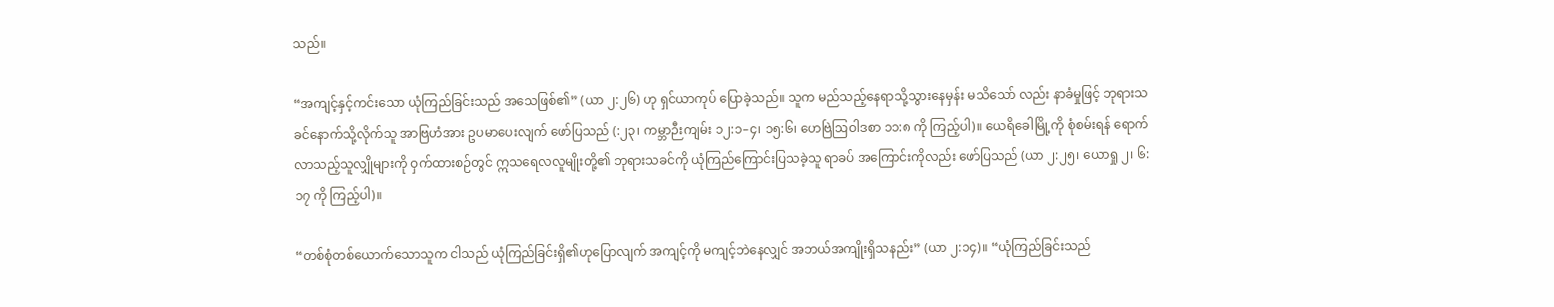သည်။

“အကျင့်နှင့်ကင်းသော ယုံကြည်ခြင်းသည် အသေဖြစ်၏” (ယာ ၂:၂၆) ဟု ရှင်ယာကုပ် ပြောခဲ့သည်။ သူက မည်သည့်နေရာသို့သွားနေမှန်း မသိသော် လည်း နာခံမှုဖြင့် ဘုရားသခင်နောက်သို့လိုက်သူ အာဗြဟံအား ဥပမာပေးလျက် ဖော်ပြသည် (:၂၃၊ ကမ္ဘာဉီးကျမ်း ၁၂:၁–၄၊ ၁၅:၆၊ ဟေဗြဲဩဝါဒစာ ၁၁:၈ ကို ကြည့်ပါ)။ ယေရိခေါမြို့ကို စုံစမ်းရန် ရောက်လာသည့်သူလျှိုများကို ဝှက်ထားစဉ်တွင် ဣသရေလလူမျိုးတို့၏ ဘုရားသခင်ကို ယုံကြည်ကြောင်းပြသခဲ့သူ ရာခပ် အကြောင်းကိုလည်း ဖော်ပြသည် (ယာ ၂:၂၅၊ ယောရှု ၂၊ ၆:၁၇ ကို ကြည့်ပါ)။

“တစ်စုံတစ်ယောက်သောသူက ငါသည် ယုံကြည်ခြင်းရှိ၏ဟုပြောလျက် အကျင့်ကို မကျင့်ဘဲနေလျှင် အဘယ်အကျိုးရှိသနည်း” (ယာ ၂:၁၄)။ “ယုံကြည်ခြင်းသည်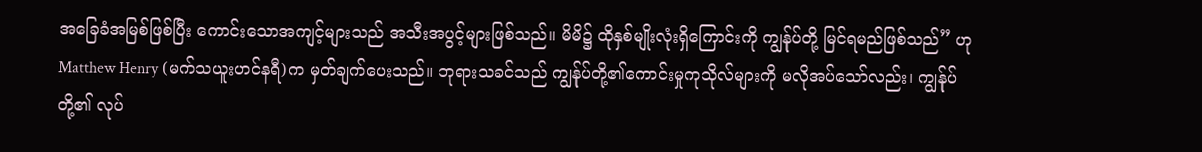အခြေခံအမြစ်ဖြစ်ပြီး ကောင်းသောအကျင့်များသည် အသီးအပွင့်များဖြစ်သည်။ မိမိ၌ ထိုနှစ်မျိုးလုံးရှိကြောင်းကို ကျွန်ုပ်တို့ မြင်ရမည်ဖြစ်သည်” ဟု Matthew Henry (မက်သယူးဟင်နရီ)က မှတ်ချက်ပေးသည်။ ဘုရားသခင်သည် ကျွန်ုပ်တို့၏ကောင်းမှုကုသိုလ်များကို မလိုအပ်သော်လည်း၊ ကျွန်ုပ်တို့၏ လုပ်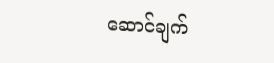ဆောင်ချက်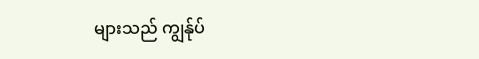များသည် ကျွန်ုပ်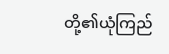တို့၏ယုံကြည်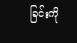ခြင်းကို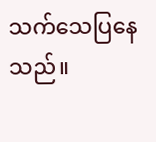သက်သေပြနေသည်။